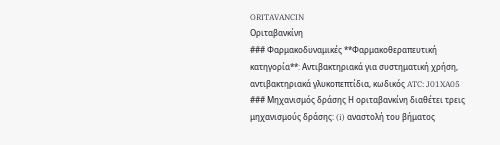ORITAVANCIN
Οριταβανκίνη
### Φαρμακοδυναμικές **Φαρμακοθεραπευτική κατηγορία**: Αντιβακτηριακά για συστηματική χρήση, αντιβακτηριακά γλυκοπεπτίδια, κωδικός ATC: J01XA05 ### Μηχανισμός δράσης Η οριταβανκίνη διαθέτει τρεις μηχανισμούς δράσης: (i) αναστολή του βήματος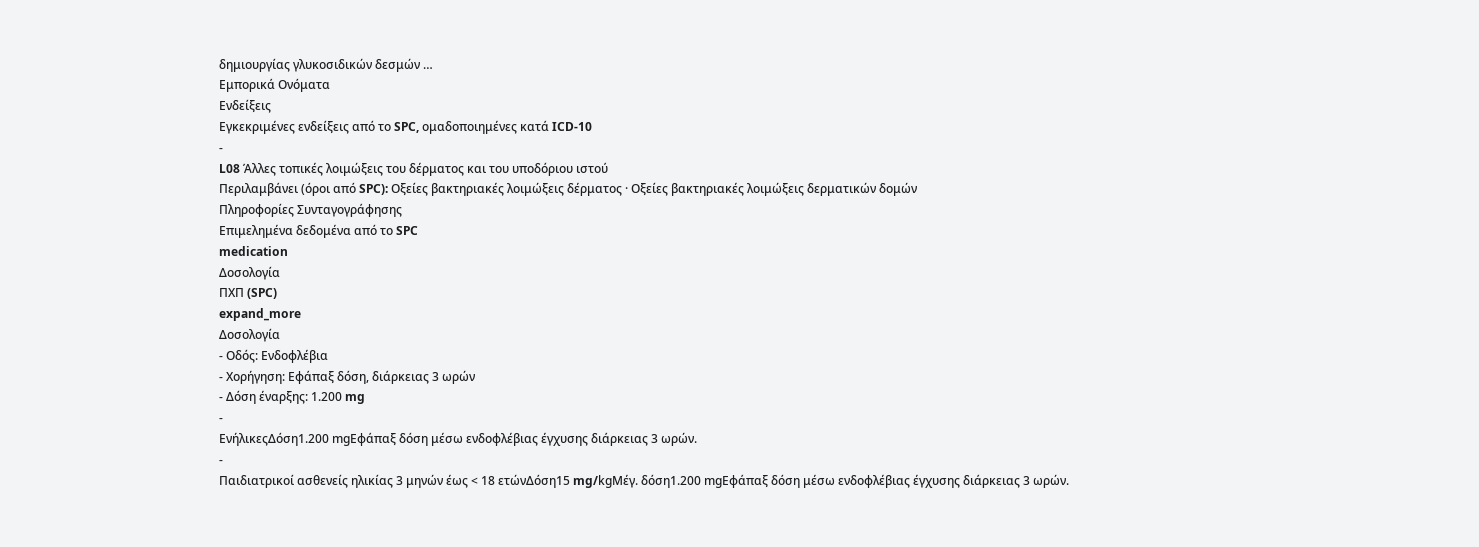δημιουργίας γλυκοσιδικών δεσμών …
Εμπορικά Ονόματα
Ενδείξεις
Εγκεκριμένες ενδείξεις από το SPC, ομαδοποιημένες κατά ICD-10
-
L08 Άλλες τοπικές λοιμώξεις του δέρματος και του υποδόριου ιστού
Περιλαμβάνει (όροι από SPC): Οξείες βακτηριακές λοιμώξεις δέρματος · Οξείες βακτηριακές λοιμώξεις δερματικών δομών
Πληροφορίες Συνταγογράφησης
Επιμελημένα δεδομένα από το SPC
medication
Δοσολογία
ΠΧΠ (SPC)
expand_more
Δοσολογία
- Οδός: Ενδοφλέβια
- Χορήγηση: Εφάπαξ δόση, διάρκειας 3 ωρών
- Δόση έναρξης: 1.200 mg
-
ΕνήλικεςΔόση1.200 mgΕφάπαξ δόση μέσω ενδοφλέβιας έγχυσης διάρκειας 3 ωρών.
-
Παιδιατρικοί ασθενείς ηλικίας 3 μηνών έως < 18 ετώνΔόση15 mg/kgΜέγ. δόση1.200 mgΕφάπαξ δόση μέσω ενδοφλέβιας έγχυσης διάρκειας 3 ωρών.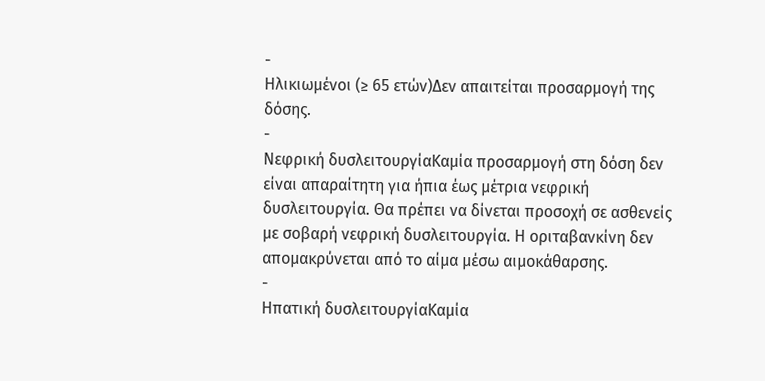-
Ηλικιωμένοι (≥ 65 ετών)Δεν απαιτείται προσαρμογή της δόσης.
-
Νεφρική δυσλειτουργίαΚαμία προσαρμογή στη δόση δεν είναι απαραίτητη για ήπια έως μέτρια νεφρική δυσλειτουργία. Θα πρέπει να δίνεται προσοχή σε ασθενείς με σοβαρή νεφρική δυσλειτουργία. Η οριταβανκίνη δεν απομακρύνεται από το αίμα μέσω αιμοκάθαρσης.
-
Ηπατική δυσλειτουργίαΚαμία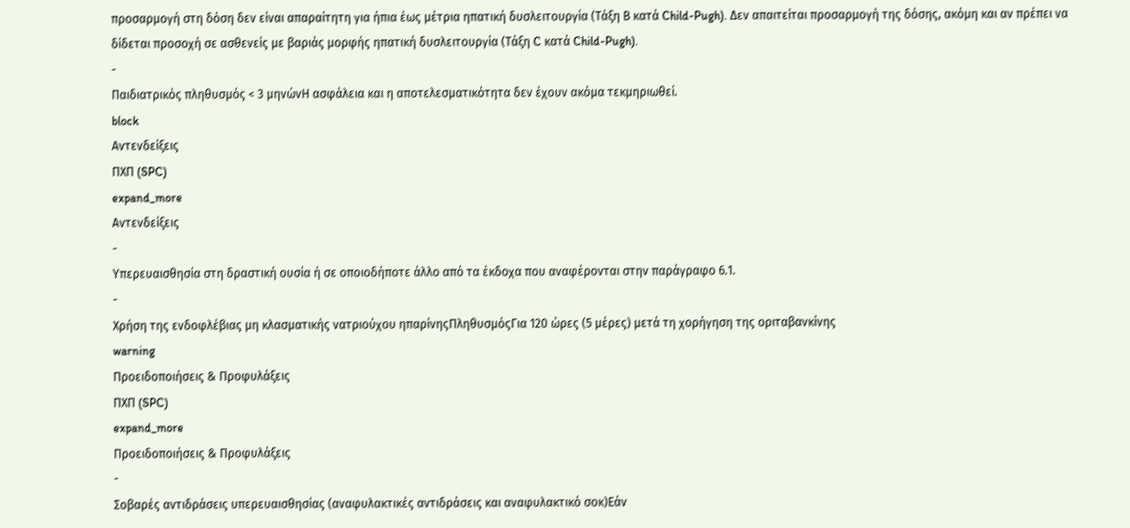προσαρμογή στη δόση δεν είναι απαραίτητη για ήπια έως μέτρια ηπατική δυσλειτουργία (Τάξη Β κατά Child-Pugh). Δεν απαιτείται προσαρμογή της δόσης, ακόμη και αν πρέπει να δίδεται προσοχή σε ασθενείς με βαριάς μορφής ηπατική δυσλειτουργία (Τάξη C κατά Child-Pugh).
-
Παιδιατρικός πληθυσμός < 3 μηνώνΗ ασφάλεια και η αποτελεσματικότητα δεν έχουν ακόμα τεκμηριωθεί.
block
Αντενδείξεις
ΠΧΠ (SPC)
expand_more
Αντενδείξεις
-
Υπερευαισθησία στη δραστική ουσία ή σε οποιοδήποτε άλλο από τα έκδοχα που αναφέρονται στην παράγραφο 6.1.
-
Χρήση της ενδοφλέβιας μη κλασματικής νατριούχου ηπαρίνηςΠληθυσμόςΓια 120 ώρες (5 μέρες) μετά τη χορήγηση της οριταβανκίνης
warning
Προειδοποιήσεις & Προφυλάξεις
ΠΧΠ (SPC)
expand_more
Προειδοποιήσεις & Προφυλάξεις
-
Σοβαρές αντιδράσεις υπερευαισθησίας (αναφυλακτικές αντιδράσεις και αναφυλακτικό σοκ)Εάν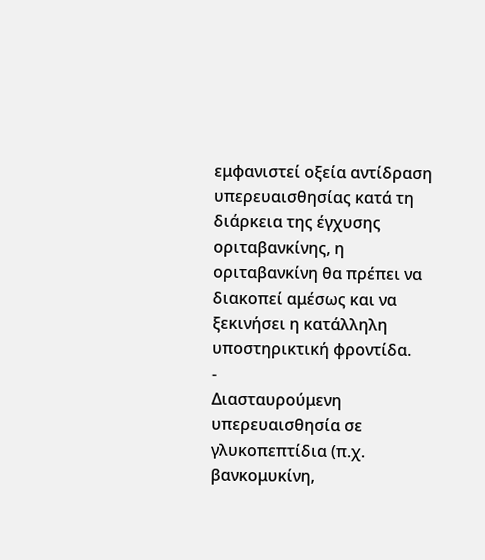εμφανιστεί οξεία αντίδραση υπερευαισθησίας κατά τη διάρκεια της έγχυσης οριταβανκίνης, η οριταβανκίνη θα πρέπει να διακοπεί αμέσως και να ξεκινήσει η κατάλληλη υποστηρικτική φροντίδα.
-
Διασταυρούμενη υπερευαισθησία σε γλυκοπεπτίδια (π.χ. βανκομυκίνη,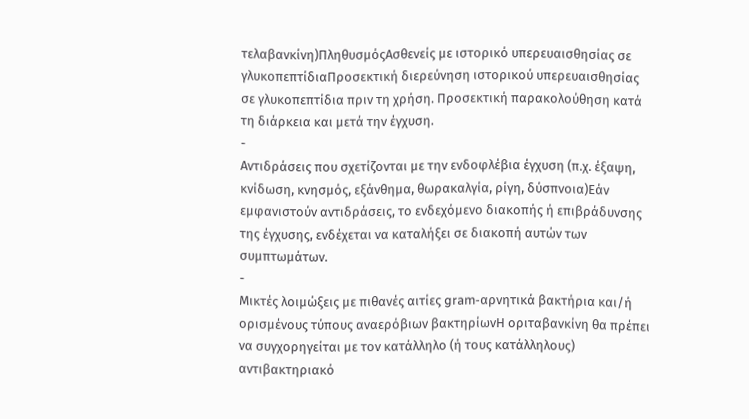τελαβανκίνη)ΠληθυσμόςΑσθενείς με ιστορικό υπερευαισθησίας σε γλυκοπεπτίδιαΠροσεκτική διερεύνηση ιστορικού υπερευαισθησίας σε γλυκοπεπτίδια πριν τη χρήση. Προσεκτική παρακολούθηση κατά τη διάρκεια και μετά την έγχυση.
-
Αντιδράσεις που σχετίζονται με την ενδοφλέβια έγχυση (π.χ. έξαψη, κνίδωση, κνησμός, εξάνθημα, θωρακαλγία, ρίγη, δύσπνοια)Εάν εμφανιστούν αντιδράσεις, το ενδεχόμενο διακοπής ή επιβράδυνσης της έγχυσης, ενδέχεται να καταλήξει σε διακοπή αυτών των συμπτωμάτων.
-
Μικτές λοιμώξεις με πιθανές αιτίες gram-αρνητικά βακτήρια και/ή ορισμένους τύπους αναερόβιων βακτηρίωνΗ οριταβανκίνη θα πρέπει να συγχορηγείται με τον κατάλληλο (ή τους κατάλληλους) αντιβακτηριακό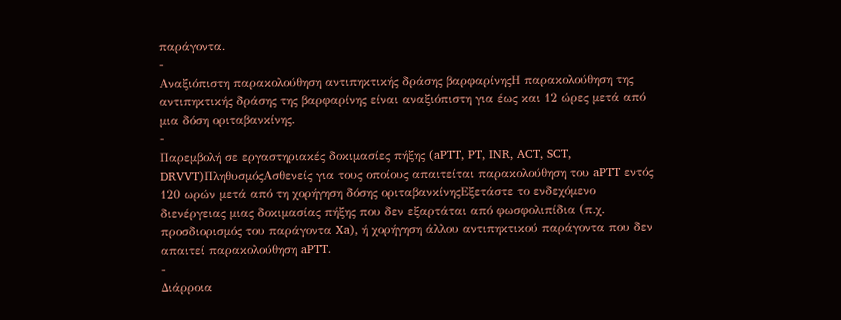παράγοντα.
-
Αναξιόπιστη παρακολούθηση αντιπηκτικής δράσης βαρφαρίνηςΗ παρακολούθηση της αντιπηκτικής δράσης της βαρφαρίνης είναι αναξιόπιστη για έως και 12 ώρες μετά από μια δόση οριταβανκίνης.
-
Παρεμβολή σε εργαστηριακές δοκιμασίες πήξης (aPTT, PT, INR, ACT, SCT, DRVVT)ΠληθυσμόςΑσθενείς για τους οποίους απαιτείται παρακολούθηση του aPTT εντός 120 ωρών μετά από τη χορήγηση δόσης οριταβανκίνηςΕξετάστε το ενδεχόμενο διενέργειας μιας δοκιμασίας πήξης που δεν εξαρτάται από φωσφολιπίδια (π.χ. προσδιορισμός του παράγοντα Xa), ή χορήγηση άλλου αντιπηκτικού παράγοντα που δεν απαιτεί παρακολούθηση aPTT.
-
Διάρροια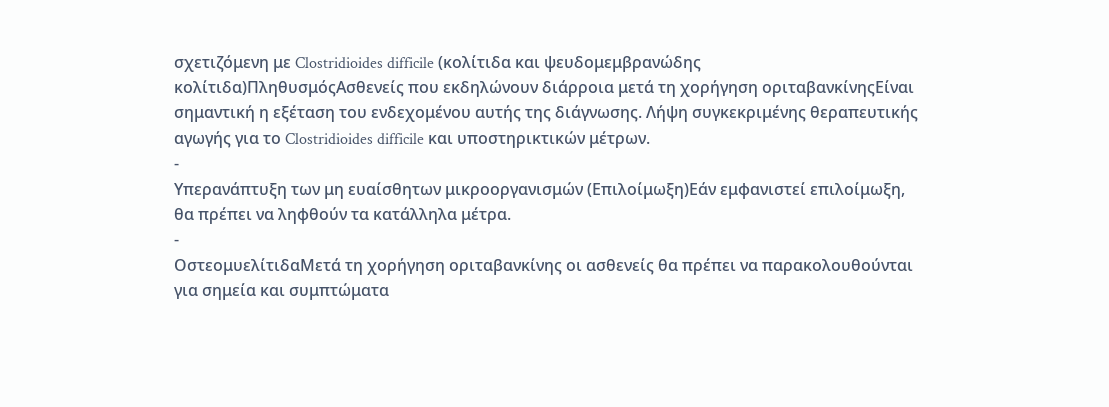σχετιζόμενη με Clostridioides difficile (κολίτιδα και ψευδομεμβρανώδης κολίτιδα)ΠληθυσμόςΑσθενείς που εκδηλώνουν διάρροια μετά τη χορήγηση οριταβανκίνηςΕίναι σημαντική η εξέταση του ενδεχομένου αυτής της διάγνωσης. Λήψη συγκεκριμένης θεραπευτικής αγωγής για το Clostridioides difficile και υποστηρικτικών μέτρων.
-
Υπερανάπτυξη των μη ευαίσθητων μικροοργανισμών (Επιλοίμωξη)Εάν εμφανιστεί επιλοίμωξη, θα πρέπει να ληφθούν τα κατάλληλα μέτρα.
-
ΟστεομυελίτιδαΜετά τη χορήγηση οριταβανκίνης οι ασθενείς θα πρέπει να παρακολουθούνται για σημεία και συμπτώματα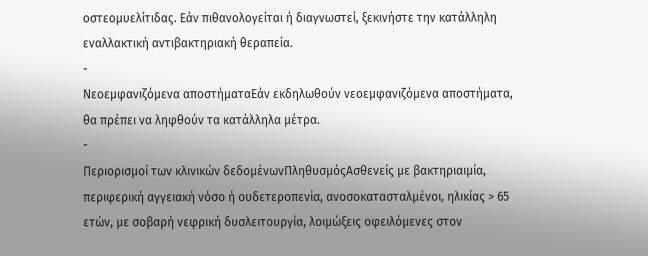οστεομυελίτιδας. Εάν πιθανολογείται ή διαγνωστεί, ξεκινήστε την κατάλληλη εναλλακτική αντιβακτηριακή θεραπεία.
-
Νεοεμφανιζόμενα αποστήματαΕάν εκδηλωθούν νεοεμφανιζόμενα αποστήματα, θα πρέπει να ληφθούν τα κατάλληλα μέτρα.
-
Περιορισμοί των κλινικών δεδομένωνΠληθυσμόςΑσθενείς με βακτηριαιμία, περιφερική αγγειακή νόσο ή ουδετεροπενία, ανοσοκατασταλμένοι, ηλικίας > 65 ετών, με σοβαρή νεφρική δυσλειτουργία, λοιμώξεις οφειλόμενες στον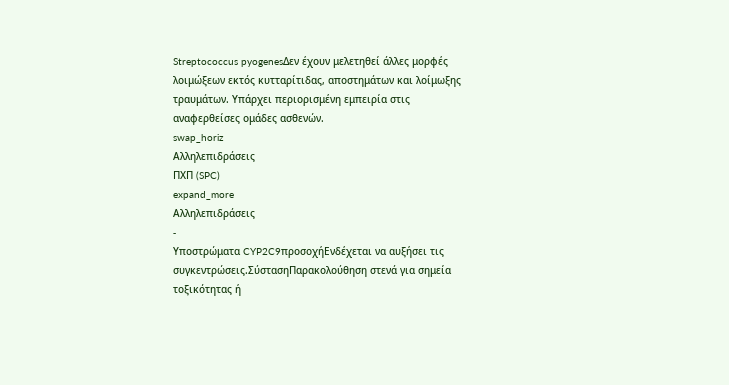Streptococcus pyogenesΔεν έχουν μελετηθεί άλλες μορφές λοιμώξεων εκτός κυτταρίτιδας, αποστημάτων και λοίμωξης τραυμάτων. Υπάρχει περιορισμένη εμπειρία στις αναφερθείσες ομάδες ασθενών.
swap_horiz
Αλληλεπιδράσεις
ΠΧΠ (SPC)
expand_more
Αλληλεπιδράσεις
-
Υποστρώματα CYP2C9προσοχήΕνδέχεται να αυξήσει τις συγκεντρώσεις.ΣύστασηΠαρακολούθηση στενά για σημεία τοξικότητας ή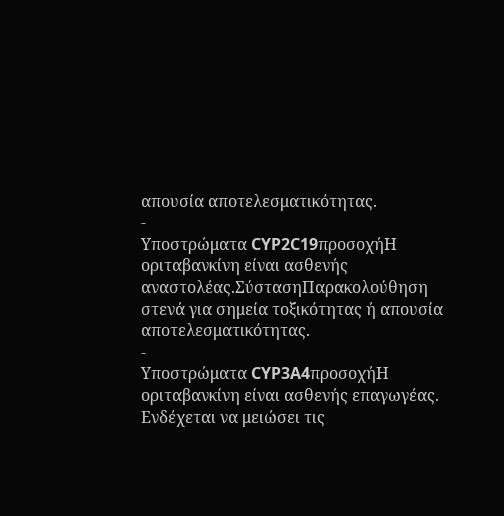απουσία αποτελεσματικότητας.
-
Υποστρώματα CYP2C19προσοχήΗ οριταβανκίνη είναι ασθενής αναστολέας.ΣύστασηΠαρακολούθηση στενά για σημεία τοξικότητας ή απουσία αποτελεσματικότητας.
-
Υποστρώματα CYP3A4προσοχήΗ οριταβανκίνη είναι ασθενής επαγωγέας. Ενδέχεται να μειώσει τις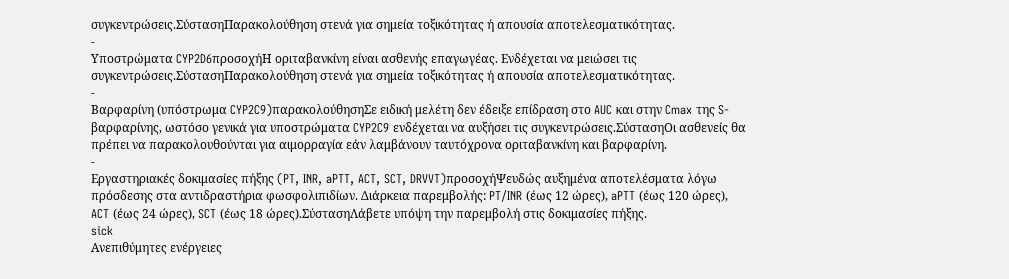συγκεντρώσεις.ΣύστασηΠαρακολούθηση στενά για σημεία τοξικότητας ή απουσία αποτελεσματικότητας.
-
Υποστρώματα CYP2D6προσοχήΗ οριταβανκίνη είναι ασθενής επαγωγέας. Ενδέχεται να μειώσει τις συγκεντρώσεις.ΣύστασηΠαρακολούθηση στενά για σημεία τοξικότητας ή απουσία αποτελεσματικότητας.
-
Βαρφαρίνη (υπόστρωμα CYP2C9)παρακολούθησηΣε ειδική μελέτη δεν έδειξε επίδραση στο AUC και στην Cmax της S-βαρφαρίνης, ωστόσο γενικά για υποστρώματα CYP2C9 ενδέχεται να αυξήσει τις συγκεντρώσεις.ΣύστασηΟι ασθενείς θα πρέπει να παρακολουθούνται για αιμορραγία εάν λαμβάνουν ταυτόχρονα οριταβανκίνη και βαρφαρίνη.
-
Εργαστηριακές δοκιμασίες πήξης (PT, INR, aPTT, ACT, SCT, DRVVT)προσοχήΨευδώς αυξημένα αποτελέσματα λόγω πρόσδεσης στα αντιδραστήρια φωσφολιπιδίων. Διάρκεια παρεμβολής: PT/INR (έως 12 ώρες), aPTT (έως 120 ώρες), ACT (έως 24 ώρες), SCT (έως 18 ώρες).ΣύστασηΛάβετε υπόψη την παρεμβολή στις δοκιμασίες πήξης.
sick
Ανεπιθύμητες ενέργειες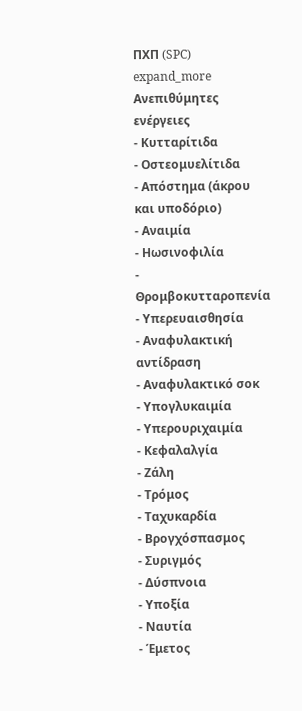ΠΧΠ (SPC)
expand_more
Ανεπιθύμητες ενέργειες
- Κυτταρίτιδα
- Οστεομυελίτιδα
- Απόστημα (άκρου και υποδόριο)
- Αναιμία
- Ηωσινοφιλία
- Θρομβοκυτταροπενία
- Υπερευαισθησία
- Αναφυλακτική αντίδραση
- Αναφυλακτικό σοκ
- Υπογλυκαιμία
- Υπερουριχαιμία
- Κεφαλαλγία
- Ζάλη
- Τρόμος
- Ταχυκαρδία
- Βρογχόσπασμος
- Συριγμός
- Δύσπνοια
- Υποξία
- Ναυτία
- Έμετος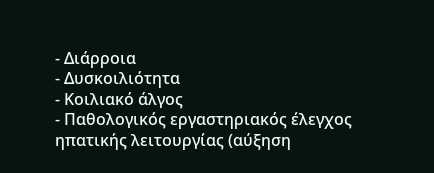- Διάρροια
- Δυσκοιλιότητα
- Κοιλιακό άλγος
- Παθολογικός εργαστηριακός έλεγχος ηπατικής λειτουργίας (αύξηση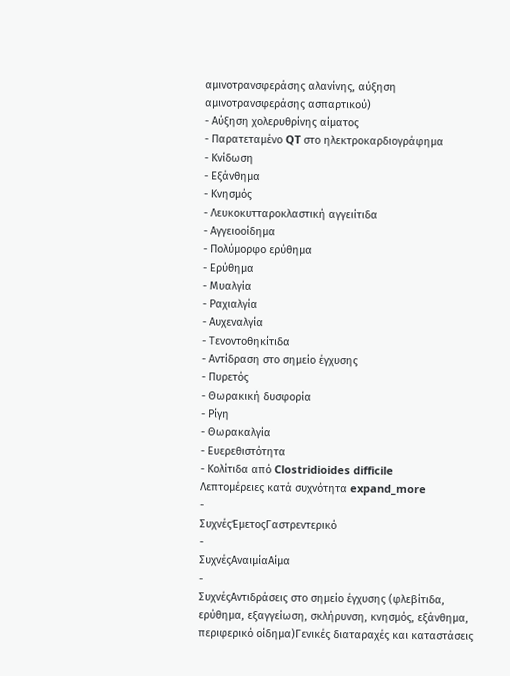αμινοτρανσφεράσης αλανίνης, αύξηση αμινοτρανσφεράσης ασπαρτικού)
- Αύξηση χολερυθρίνης αίματος
- Παρατεταμένο QT στο ηλεκτροκαρδιογράφημα
- Κνίδωση
- Εξάνθημα
- Κνησμός
- Λευκοκυτταροκλαστική αγγειίτιδα
- Αγγειοοίδημα
- Πολύμορφο ερύθημα
- Ερύθημα
- Μυαλγία
- Ραχιαλγία
- Αυχεναλγία
- Τενοντοθηκίτιδα
- Αντίδραση στο σημείο έγχυσης
- Πυρετός
- Θωρακική δυσφορία
- Ρίγη
- Θωρακαλγία
- Ευερεθιστότητα
- Κολίτιδα από Clostridioides difficile
Λεπτομέρειες κατά συχνότητα expand_more
-
ΣυχνέςΈμετοςΓαστρεντερικό
-
ΣυχνέςΑναιμίαΑίμα
-
ΣυχνέςΑντιδράσεις στο σημείο έγχυσης (φλεβίτιδα, ερύθημα, εξαγγείωση, σκλήρυνση, κνησμός, εξάνθημα, περιφερικό οίδημα)Γενικές διαταραχές και καταστάσεις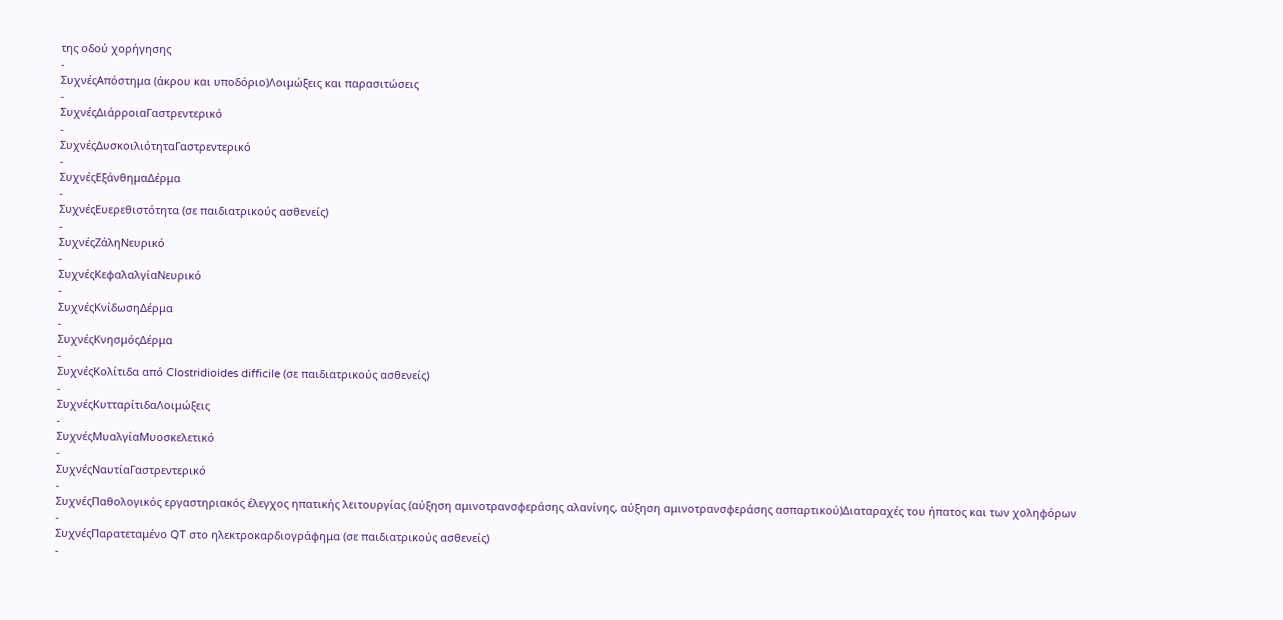της οδού χορήγησης
-
ΣυχνέςΑπόστημα (άκρου και υποδόριο)Λοιμώξεις και παρασιτώσεις
-
ΣυχνέςΔιάρροιαΓαστρεντερικό
-
ΣυχνέςΔυσκοιλιότηταΓαστρεντερικό
-
ΣυχνέςΕξάνθημαΔέρμα
-
ΣυχνέςΕυερεθιστότητα (σε παιδιατρικούς ασθενείς)
-
ΣυχνέςΖάληΝευρικό
-
ΣυχνέςΚεφαλαλγίαΝευρικό
-
ΣυχνέςΚνίδωσηΔέρμα
-
ΣυχνέςΚνησμόςΔέρμα
-
ΣυχνέςΚολίτιδα από Clostridioides difficile (σε παιδιατρικούς ασθενείς)
-
ΣυχνέςΚυτταρίτιδαΛοιμώξεις
-
ΣυχνέςΜυαλγίαΜυοσκελετικό
-
ΣυχνέςΝαυτίαΓαστρεντερικό
-
ΣυχνέςΠαθολογικός εργαστηριακός έλεγχος ηπατικής λειτουργίας (αύξηση αμινοτρανσφεράσης αλανίνης, αύξηση αμινοτρανσφεράσης ασπαρτικού)Διαταραχές του ήπατος και των χοληφόρων
-
ΣυχνέςΠαρατεταμένο QT στο ηλεκτροκαρδιογράφημα (σε παιδιατρικούς ασθενείς)
-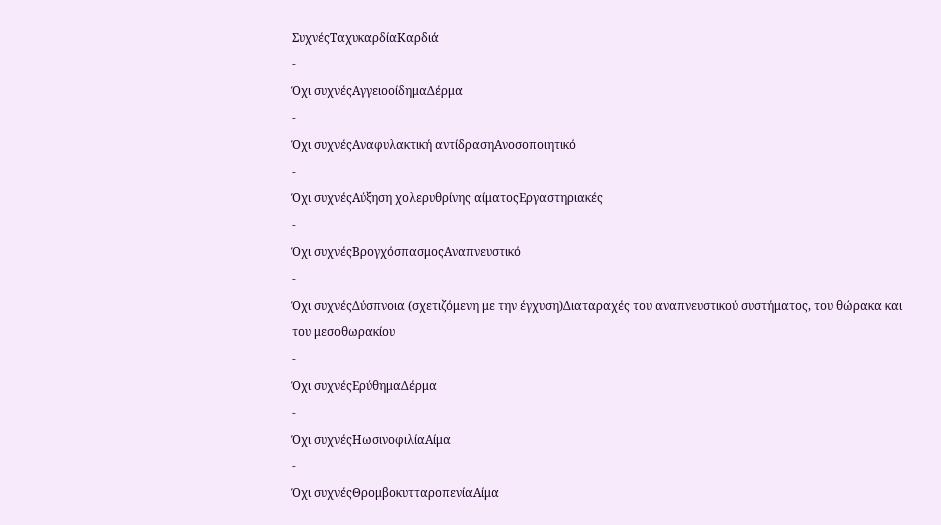ΣυχνέςΤαχυκαρδίαΚαρδιά
-
Όχι συχνέςΑγγειοοίδημαΔέρμα
-
Όχι συχνέςΑναφυλακτική αντίδρασηΑνοσοποιητικό
-
Όχι συχνέςΑύξηση χολερυθρίνης αίματοςΕργαστηριακές
-
Όχι συχνέςΒρογχόσπασμοςΑναπνευστικό
-
Όχι συχνέςΔύσπνοια (σχετιζόμενη με την έγχυση)Διαταραχές του αναπνευστικού συστήματος, του θώρακα και του μεσοθωρακίου
-
Όχι συχνέςΕρύθημαΔέρμα
-
Όχι συχνέςΗωσινοφιλίαΑίμα
-
Όχι συχνέςΘρομβοκυτταροπενίαΑίμα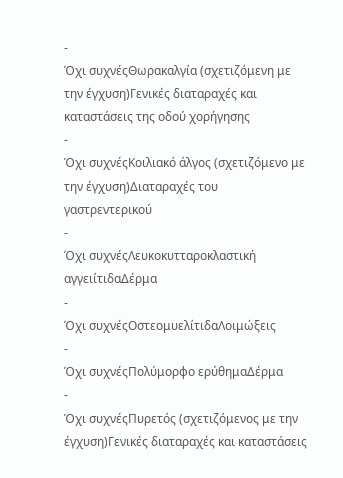-
Όχι συχνέςΘωρακαλγία (σχετιζόμενη με την έγχυση)Γενικές διαταραχές και καταστάσεις της οδού χορήγησης
-
Όχι συχνέςΚοιλιακό άλγος (σχετιζόμενο με την έγχυση)Διαταραχές του γαστρεντερικού
-
Όχι συχνέςΛευκοκυτταροκλαστική αγγειίτιδαΔέρμα
-
Όχι συχνέςΟστεομυελίτιδαΛοιμώξεις
-
Όχι συχνέςΠολύμορφο ερύθημαΔέρμα
-
Όχι συχνέςΠυρετός (σχετιζόμενος με την έγχυση)Γενικές διαταραχές και καταστάσεις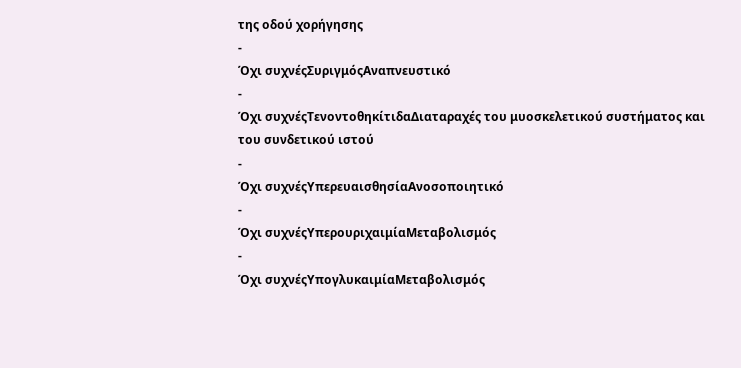της οδού χορήγησης
-
Όχι συχνέςΣυριγμόςΑναπνευστικό
-
Όχι συχνέςΤενοντοθηκίτιδαΔιαταραχές του μυοσκελετικού συστήματος και του συνδετικού ιστού
-
Όχι συχνέςΥπερευαισθησίαΑνοσοποιητικό
-
Όχι συχνέςΥπερουριχαιμίαΜεταβολισμός
-
Όχι συχνέςΥπογλυκαιμίαΜεταβολισμός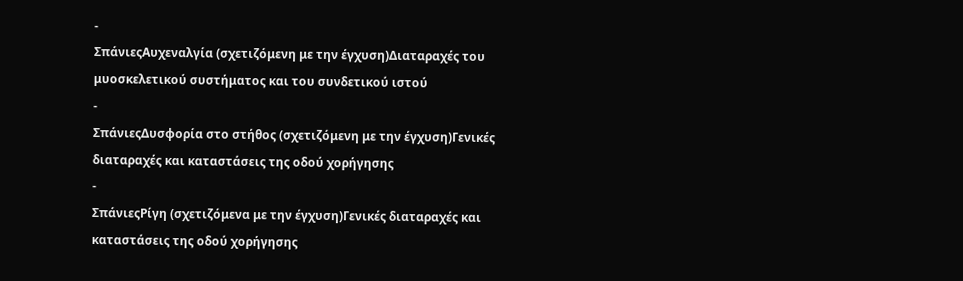-
ΣπάνιεςΑυχεναλγία (σχετιζόμενη με την έγχυση)Διαταραχές του μυοσκελετικού συστήματος και του συνδετικού ιστού
-
ΣπάνιεςΔυσφορία στο στήθος (σχετιζόμενη με την έγχυση)Γενικές διαταραχές και καταστάσεις της οδού χορήγησης
-
ΣπάνιεςΡίγη (σχετιζόμενα με την έγχυση)Γενικές διαταραχές και καταστάσεις της οδού χορήγησης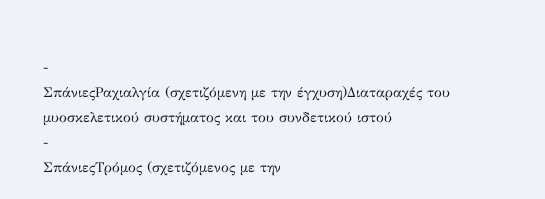-
ΣπάνιεςΡαχιαλγία (σχετιζόμενη με την έγχυση)Διαταραχές του μυοσκελετικού συστήματος και του συνδετικού ιστού
-
ΣπάνιεςΤρόμος (σχετιζόμενος με την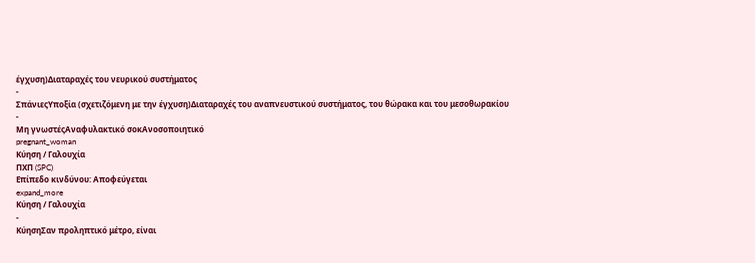έγχυση)Διαταραχές του νευρικού συστήματος
-
ΣπάνιεςΥποξία (σχετιζόμενη με την έγχυση)Διαταραχές του αναπνευστικού συστήματος, του θώρακα και του μεσοθωρακίου
-
Μη γνωστέςΑναφυλακτικό σοκΑνοσοποιητικό
pregnant_woman
Κύηση / Γαλουχία
ΠΧΠ (SPC)
Επίπεδο κινδύνου: Αποφεύγεται
expand_more
Κύηση / Γαλουχία
-
ΚύησηΣαν προληπτικό μέτρο, είναι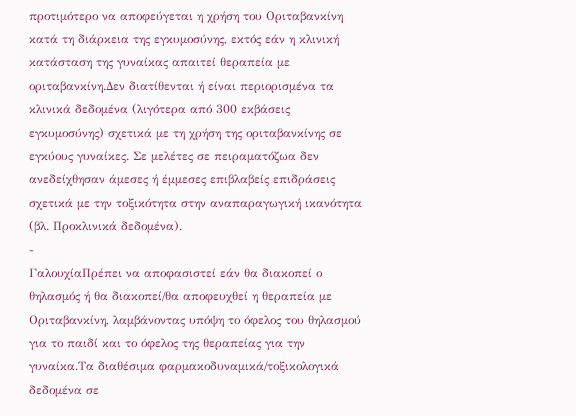προτιμότερο να αποφεύγεται η χρήση του Οριταβανκίνη κατά τη διάρκεια της εγκυμοσύνης, εκτός εάν η κλινική κατάσταση της γυναίκας απαιτεί θεραπεία με οριταβανκίνη.Δεν διατίθενται ή είναι περιορισμένα τα κλινικά δεδομένα (λιγότερα από 300 εκβάσεις εγκυμοσύνης) σχετικά με τη χρήση της οριταβανκίνης σε εγκύους γυναίκες. Σε μελέτες σε πειραματόζωα δεν ανεδείχθησαν άμεσες ή έμμεσες επιβλαβείς επιδράσεις σχετικά με την τοξικότητα στην αναπαραγωγική ικανότητα (βλ. Προκλινικά δεδομένα).
-
ΓαλουχίαΠρέπει να αποφασιστεί εάν θα διακοπεί ο θηλασμός ή θα διακοπεί/θα αποφευχθεί η θεραπεία με Οριταβανκίνη, λαμβάνοντας υπόψη το όφελος του θηλασμού για το παιδί και το όφελος της θεραπείας για την γυναίκα.Τα διαθέσιμα φαρμακοδυναμικά/τοξικολογικά δεδομένα σε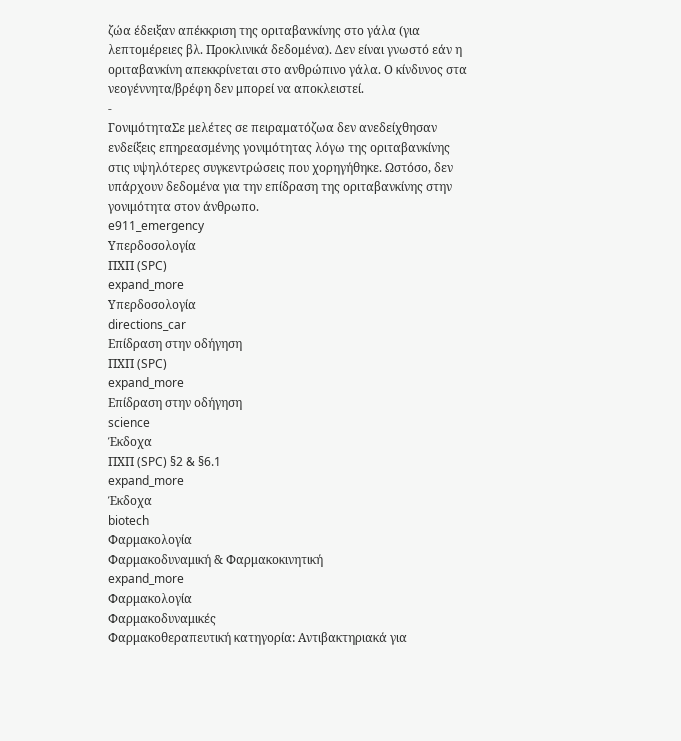ζώα έδειξαν απέκκριση της οριταβανκίνης στο γάλα (για λεπτομέρειες βλ. Προκλινικά δεδομένα). Δεν είναι γνωστό εάν η οριταβανκίνη απεκκρίνεται στο ανθρώπινο γάλα. Ο κίνδυνος στα νεογέννητα/βρέφη δεν μπορεί να αποκλειστεί.
-
ΓονιμότηταΣε μελέτες σε πειραματόζωα δεν ανεδείχθησαν ενδείξεις επηρεασμένης γονιμότητας λόγω της οριταβανκίνης στις υψηλότερες συγκεντρώσεις που χορηγήθηκε. Ωστόσο, δεν υπάρχουν δεδομένα για την επίδραση της οριταβανκίνης στην γονιμότητα στον άνθρωπο.
e911_emergency
Υπερδοσολογία
ΠΧΠ (SPC)
expand_more
Υπερδοσολογία
directions_car
Επίδραση στην οδήγηση
ΠΧΠ (SPC)
expand_more
Επίδραση στην οδήγηση
science
Έκδοχα
ΠΧΠ (SPC) §2 & §6.1
expand_more
Έκδοχα
biotech
Φαρμακολογία
Φαρμακοδυναμική & Φαρμακοκινητική
expand_more
Φαρμακολογία
Φαρμακοδυναμικές
Φαρμακοθεραπευτική κατηγορία: Αντιβακτηριακά για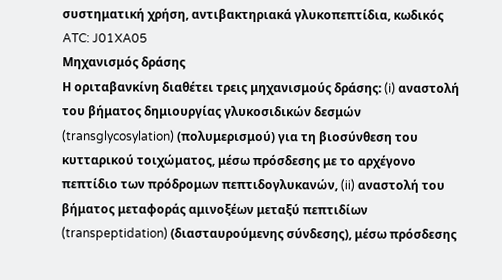συστηματική χρήση, αντιβακτηριακά γλυκοπεπτίδια, κωδικός ATC: J01XA05
Μηχανισμός δράσης
Η οριταβανκίνη διαθέτει τρεις μηχανισμούς δράσης: (i) αναστολή του βήματος δημιουργίας γλυκοσιδικών δεσμών (transglycosylation) (πολυμερισμού) για τη βιοσύνθεση του κυτταρικού τοιχώματος, μέσω πρόσδεσης με το αρχέγονο πεπτίδιο των πρόδρομων πεπτιδογλυκανών, (ii) αναστολή του βήματος μεταφοράς αμινοξέων μεταξύ πεπτιδίων (transpeptidation) (διασταυρούμενης σύνδεσης), μέσω πρόσδεσης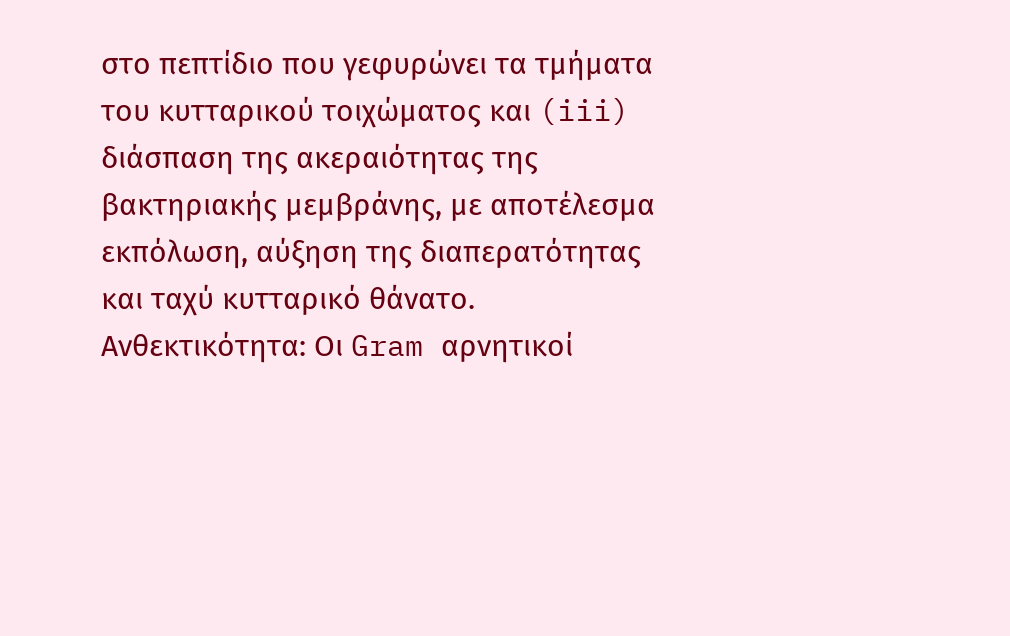στο πεπτίδιο που γεφυρώνει τα τμήματα του κυτταρικού τοιχώματος και (iii) διάσπαση της ακεραιότητας της βακτηριακής μεμβράνης, με αποτέλεσμα εκπόλωση, αύξηση της διαπερατότητας και ταχύ κυτταρικό θάνατο.
Ανθεκτικότητα: Οι Gram αρνητικοί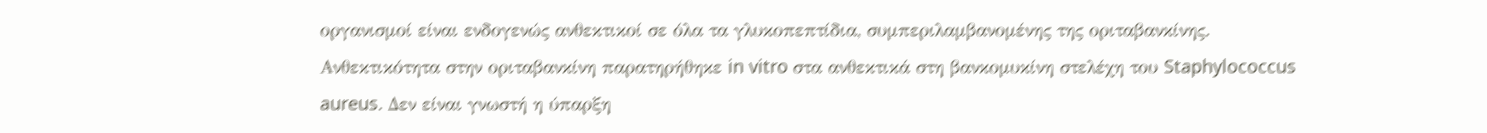οργανισμοί είναι ενδογενώς ανθεκτικοί σε όλα τα γλυκοπεπτίδια, συμπεριλαμβανομένης της οριταβανκίνης. Ανθεκτικότητα στην οριταβανκίνη παρατηρήθηκε in vitro στα ανθεκτικά στη βανκομυκίνη στελέχη του Staphylococcus aureus. Δεν είναι γνωστή η ύπαρξη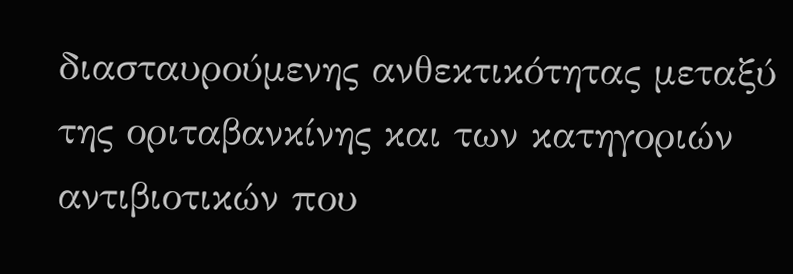διασταυρούμενης ανθεκτικότητας μεταξύ της οριταβανκίνης και των κατηγοριών αντιβιοτικών που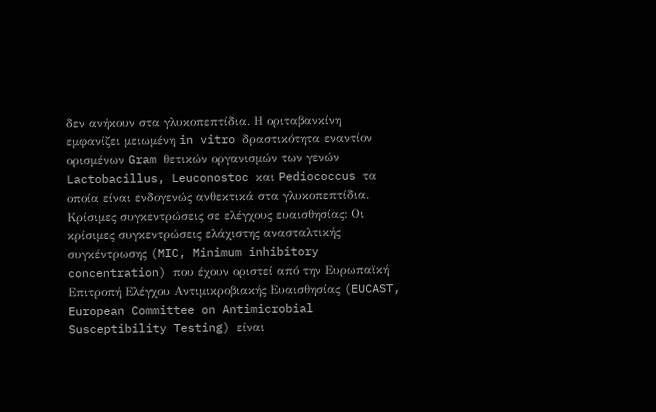δεν ανήκουν στα γλυκοπεπτίδια. Η οριταβανκίνη εμφανίζει μειωμένη in vitro δραστικότητα εναντίον ορισμένων Gram θετικών οργανισμών των γενών Lactobacillus, Leuconostoc και Pediococcus τα οποία είναι ενδογενώς ανθεκτικά στα γλυκοπεπτίδια.
Κρίσιμες συγκεντρώσεις σε ελέγχους ευαισθησίας: Οι κρίσιμες συγκεντρώσεις ελάχιστης ανασταλτικής συγκέντρωσης (MIC, Minimum inhibitory concentration) που έχουν οριστεί από την Ευρωπαϊκή Επιτροπή Ελέγχου Αντιμικροβιακής Ευαισθησίας (EUCAST, European Committee on Antimicrobial Susceptibility Testing) είναι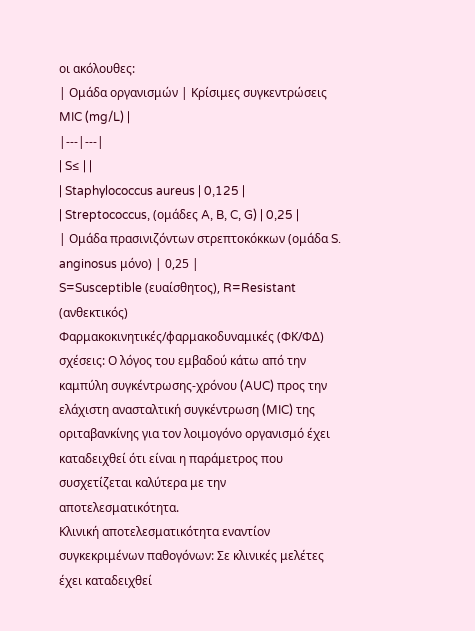οι ακόλουθες:
| Ομάδα οργανισμών | Κρίσιμες συγκεντρώσεις MIC (mg/L) |
|---|---|
| S≤ | |
| Staphylococcus aureus | 0,125 |
| Streptococcus, (ομάδες A, B, C, G) | 0,25 |
| Ομάδα πρασινιζόντων στρεπτοκόκκων (ομάδα S. anginosus μόνο) | 0,25 |
S=Susceptible (ευαίσθητος), R=Resistant (ανθεκτικός)
Φαρμακοκινητικές/φαρμακοδυναμικές (ΦΚ/ΦΔ) σχέσεις: Ο λόγος του εμβαδού κάτω από την καμπύλη συγκέντρωσης-χρόνου (AUC) προς την ελάχιστη ανασταλτική συγκέντρωση (MIC) της οριταβανκίνης για τον λοιμογόνο οργανισμό έχει καταδειχθεί ότι είναι η παράμετρος που συσχετίζεται καλύτερα με την αποτελεσματικότητα.
Κλινική αποτελεσματικότητα εναντίον συγκεκριμένων παθογόνων: Σε κλινικές μελέτες έχει καταδειχθεί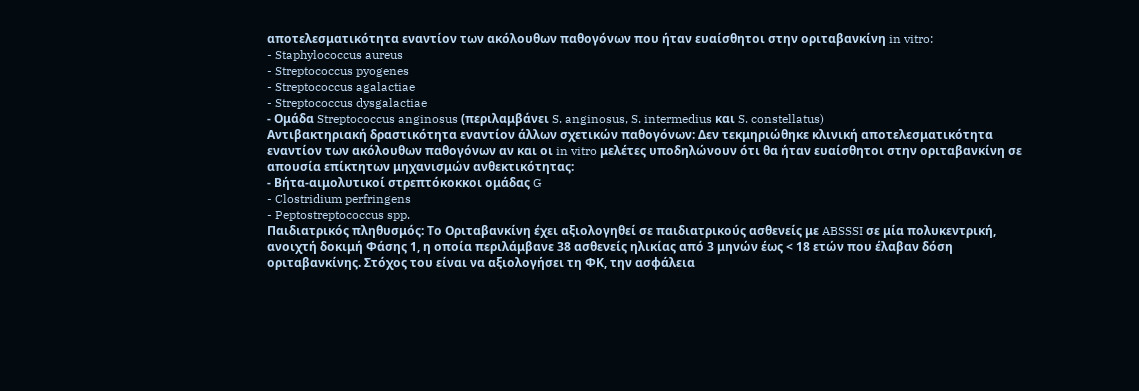αποτελεσματικότητα εναντίον των ακόλουθων παθογόνων που ήταν ευαίσθητοι στην οριταβανκίνη in vitro:
- Staphylococcus aureus
- Streptococcus pyogenes
- Streptococcus agalactiae
- Streptococcus dysgalactiae
- Ομάδα Streptococcus anginosus (περιλαμβάνει S. anginosus, S. intermedius και S. constellatus)
Αντιβακτηριακή δραστικότητα εναντίον άλλων σχετικών παθογόνων: Δεν τεκμηριώθηκε κλινική αποτελεσματικότητα εναντίον των ακόλουθων παθογόνων αν και οι in vitro μελέτες υποδηλώνουν ότι θα ήταν ευαίσθητοι στην οριταβανκίνη σε απουσία επίκτητων μηχανισμών ανθεκτικότητας:
- Βήτα-αιμολυτικοί στρεπτόκοκκοι ομάδας G
- Clostridium perfringens
- Peptostreptococcus spp.
Παιδιατρικός πληθυσμός: Το Οριταβανκίνη έχει αξιολογηθεί σε παιδιατρικούς ασθενείς με ABSSSI σε μία πολυκεντρική, ανοιχτή δοκιμή Φάσης 1, η οποία περιλάμβανε 38 ασθενείς ηλικίας από 3 μηνών έως < 18 ετών που έλαβαν δόση οριταβανκίνης. Στόχος του είναι να αξιολογήσει τη ΦΚ, την ασφάλεια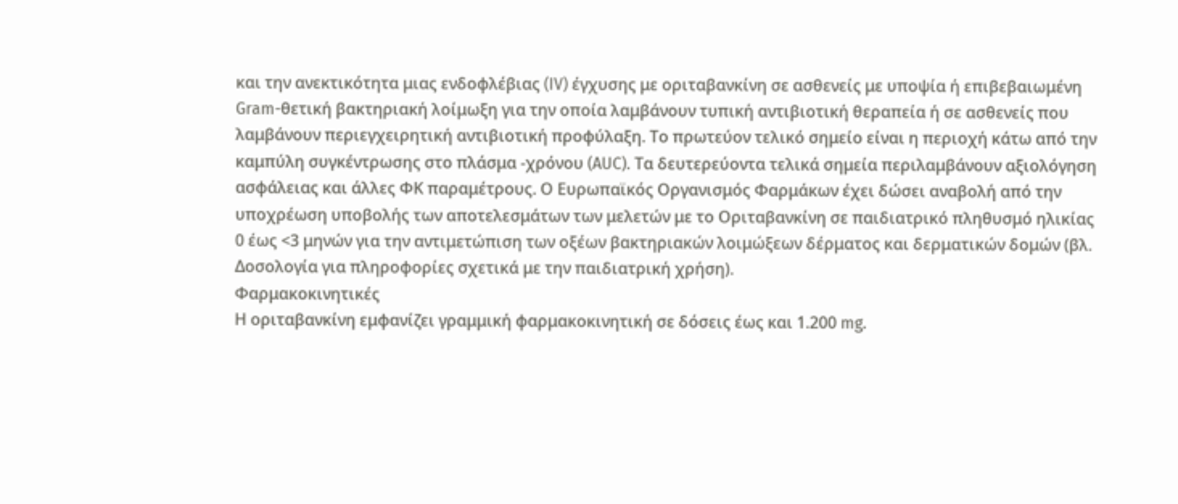και την ανεκτικότητα μιας ενδοφλέβιας (IV) έγχυσης με οριταβανκίνη σε ασθενείς με υποψία ή επιβεβαιωμένη Gram-θετική βακτηριακή λοίμωξη για την οποία λαμβάνουν τυπική αντιβιοτική θεραπεία ή σε ασθενείς που λαμβάνουν περιεγχειρητική αντιβιοτική προφύλαξη. Το πρωτεύον τελικό σημείο είναι η περιοχή κάτω από την καμπύλη συγκέντρωσης στο πλάσμα -χρόνου (AUC). Τα δευτερεύοντα τελικά σημεία περιλαμβάνουν αξιολόγηση ασφάλειας και άλλες ΦΚ παραμέτρους. Ο Ευρωπαϊκός Οργανισμός Φαρμάκων έχει δώσει αναβολή από την υποχρέωση υποβολής των αποτελεσμάτων των μελετών με το Οριταβανκίνη σε παιδιατρικό πληθυσμό ηλικίας 0 έως <3 μηνών για την αντιμετώπιση των οξέων βακτηριακών λοιμώξεων δέρματος και δερματικών δομών (βλ. Δοσολογία για πληροφορίες σχετικά με την παιδιατρική χρήση).
Φαρμακοκινητικές
Η οριταβανκίνη εμφανίζει γραμμική φαρμακοκινητική σε δόσεις έως και 1.200 mg.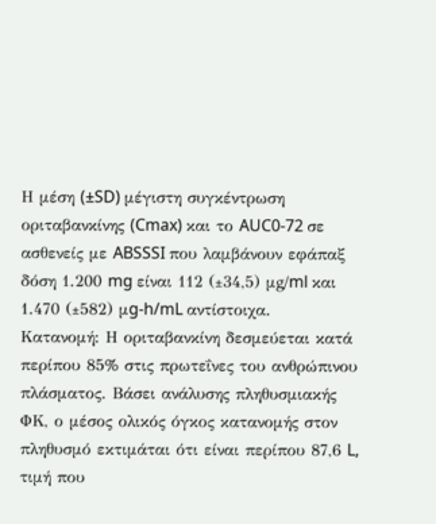Η μέση (±SD) μέγιστη συγκέντρωση οριταβανκίνης (Cmax) και το AUC0-72 σε ασθενείς με ABSSSI που λαμβάνουν εφάπαξ δόση 1.200 mg είναι 112 (±34,5) μg/ml και 1.470 (±582) μg-h/mL αντίστοιχα.
Κατανομή: Η οριταβανκίνη δεσμεύεται κατά περίπου 85% στις πρωτεΐνες του ανθρώπινου πλάσματος. Βάσει ανάλυσης πληθυσμιακής ΦΚ, ο μέσος ολικός όγκος κατανομής στον πληθυσμό εκτιμάται ότι είναι περίπου 87,6 L, τιμή που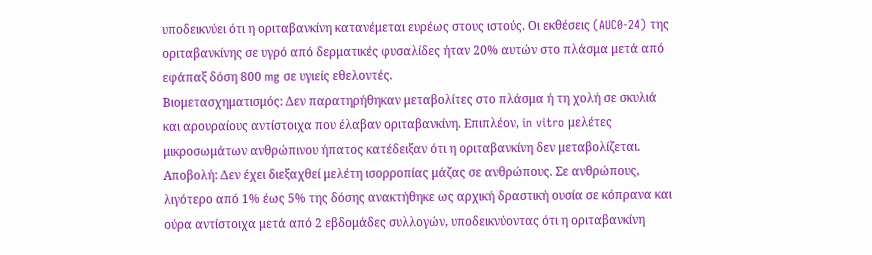υποδεικνύει ότι η οριταβανκίνη κατανέμεται ευρέως στους ιστούς. Οι εκθέσεις (AUC0-24) της οριταβανκίνης σε υγρό από δερματικές φυσαλίδες ήταν 20% αυτών στο πλάσμα μετά από εφάπαξ δόση 800 mg σε υγιείς εθελοντές.
Βιομετασχηματισμός: Δεν παρατηρήθηκαν μεταβολίτες στο πλάσμα ή τη χολή σε σκυλιά και αρουραίους αντίστοιχα που έλαβαν οριταβανκίνη. Επιπλέον, in vitro μελέτες μικροσωμάτων ανθρώπινου ήπατος κατέδειξαν ότι η οριταβανκίνη δεν μεταβολίζεται.
Αποβολή: Δεν έχει διεξαχθεί μελέτη ισορροπίας μάζας σε ανθρώπους. Σε ανθρώπους, λιγότερο από 1% έως 5% της δόσης ανακτήθηκε ως αρχική δραστική ουσία σε κόπρανα και ούρα αντίστοιχα μετά από 2 εβδομάδες συλλογών, υποδεικνύοντας ότι η οριταβανκίνη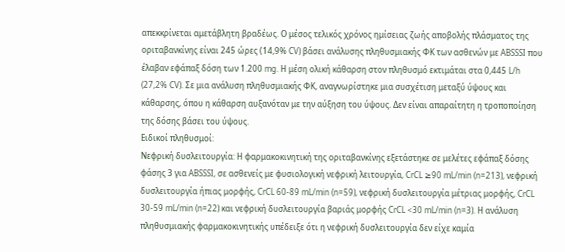απεκκρίνεται αμετάβλητη βραδέως. Ο μέσος τελικός χρόνος ημίσειας ζωής αποβολής πλάσματος της οριταβανκίνης είναι 245 ώρες (14,9% CV) βάσει ανάλυσης πληθυσμιακής ΦΚ των ασθενών με ABSSSI που έλαβαν εφάπαξ δόση των 1.200 mg. Η μέση ολική κάθαρση στον πληθυσμό εκτιμάται στα 0,445 L/h (27,2% CV). Σε μια ανάλυση πληθυσμιακής ΦΚ, αναγνωρίστηκε μια συσχέτιση μεταξύ ύψους και κάθαρσης, όπου η κάθαρση αυξανόταν με την αύξηση του ύψους. Δεν είναι απαραίτητη η τροποποίηση της δόσης βάσει του ύψους.
Ειδικοί πληθυσμοί:
Νεφρική δυσλειτουργία: Η φαρμακοκινητική της οριταβανκίνης εξετάστηκε σε μελέτες εφάπαξ δόσης φάσης 3 για ABSSSI, σε ασθενείς με φυσιολογική νεφρική λειτουργία, CrCL ≥90 mL/min (n=213), νεφρική δυσλειτουργία ήπιας μορφής, CrCL 60-89 mL/min (n=59), νεφρική δυσλειτουργία μέτριας μορφής, CrCL 30-59 mL/min (n=22) και νεφρική δυσλειτουργία βαριάς μορφής CrCL <30 mL/min (n=3). Η ανάλυση πληθυσμιακής φαρμακοκινητικής υπέδειξε ότι η νεφρική δυσλειτουργία δεν είχε καμία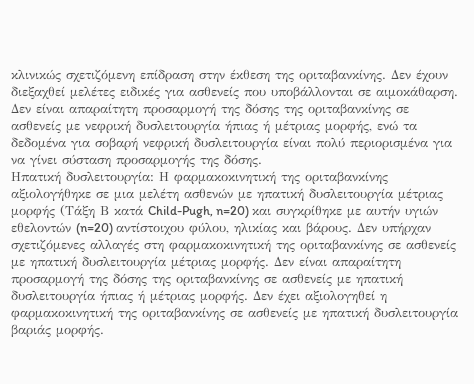κλινικώς σχετιζόμενη επίδραση στην έκθεση της οριταβανκίνης. Δεν έχουν διεξαχθεί μελέτες ειδικές για ασθενείς που υποβάλλονται σε αιμοκάθαρση. Δεν είναι απαραίτητη προσαρμογή της δόσης της οριταβανκίνης σε ασθενείς με νεφρική δυσλειτουργία ήπιας ή μέτριας μορφής, ενώ τα δεδομένα για σοβαρή νεφρική δυσλειτουργία είναι πολύ περιορισμένα για να γίνει σύσταση προσαρμογής της δόσης.
Ηπατική δυσλειτουργία: Η φαρμακοκινητική της οριταβανκίνης αξιολογήθηκε σε μια μελέτη ασθενών με ηπατική δυσλειτουργία μέτριας μορφής (Τάξη Β κατά Child-Pugh, n=20) και συγκρίθηκε με αυτήν υγιών εθελοντών (n=20) αντίστοιχου φύλου, ηλικίας και βάρους. Δεν υπήρχαν σχετιζόμενες αλλαγές στη φαρμακοκινητική της οριταβανκίνης σε ασθενείς με ηπατική δυσλειτουργία μέτριας μορφής. Δεν είναι απαραίτητη προσαρμογή της δόσης της οριταβανκίνης σε ασθενείς με ηπατική δυσλειτουργία ήπιας ή μέτριας μορφής. Δεν έχει αξιολογηθεί η φαρμακοκινητική της οριταβανκίνης σε ασθενείς με ηπατική δυσλειτουργία βαριάς μορφής.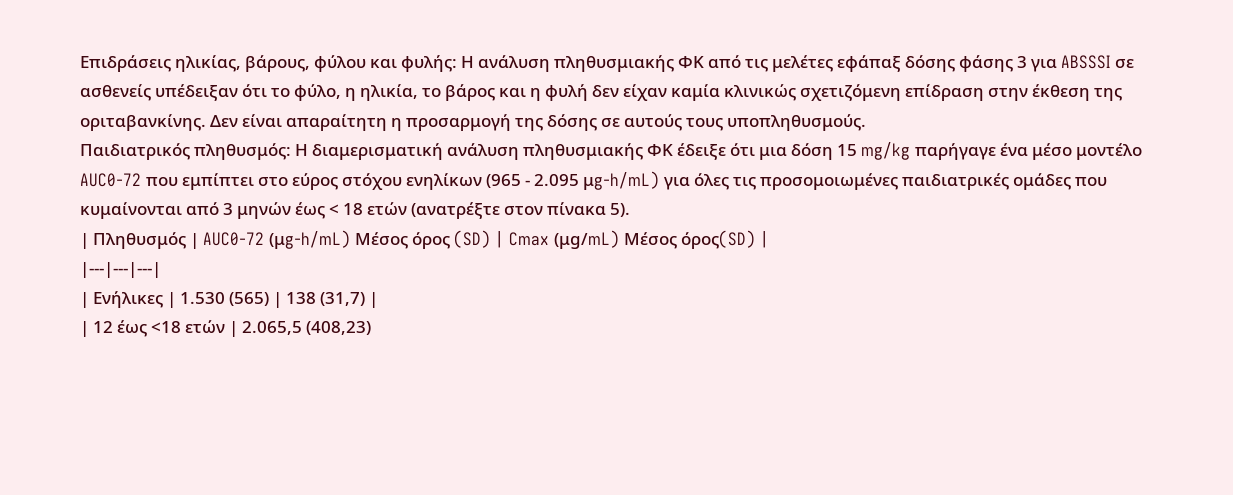Επιδράσεις ηλικίας, βάρους, φύλου και φυλής: Η ανάλυση πληθυσμιακής ΦΚ από τις μελέτες εφάπαξ δόσης φάσης 3 για ABSSSI σε ασθενείς υπέδειξαν ότι το φύλο, η ηλικία, το βάρος και η φυλή δεν είχαν καμία κλινικώς σχετιζόμενη επίδραση στην έκθεση της οριταβανκίνης. Δεν είναι απαραίτητη η προσαρμογή της δόσης σε αυτούς τους υποπληθυσμούς.
Παιδιατρικός πληθυσμός: Η διαμερισματική ανάλυση πληθυσμιακής ΦΚ έδειξε ότι μια δόση 15 mg/kg παρήγαγε ένα μέσο μοντέλο AUC0-72 που εμπίπτει στο εύρος στόχου ενηλίκων (965 - 2.095 μg-h/mL) για όλες τις προσομοιωμένες παιδιατρικές ομάδες που κυμαίνονται από 3 μηνών έως < 18 ετών (ανατρέξτε στον πίνακα 5).
| Πληθυσμός | AUC0-72 (μg-h/mL) Μέσος όρος (SD) | Cmax (μg/mL) Μέσος όρος(SD) |
|---|---|---|
| Ενήλικες | 1.530 (565) | 138 (31,7) |
| 12 έως <18 ετών | 2.065,5 (408,23)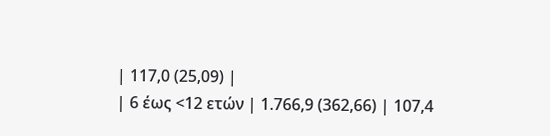| 117,0 (25,09) |
| 6 έως <12 ετών | 1.766,9 (362,66) | 107,4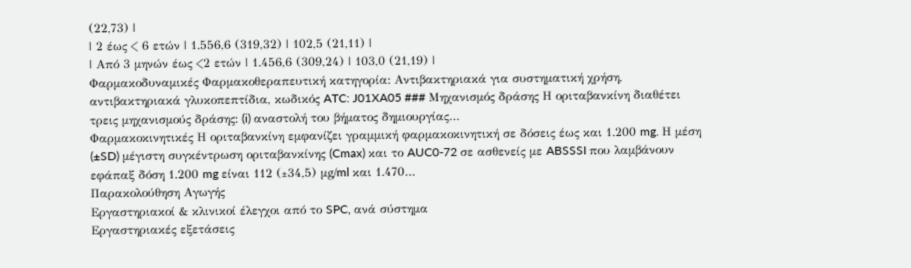(22,73) |
| 2 έως < 6 ετών | 1.556,6 (319,32) | 102,5 (21,11) |
| Από 3 μηνών έως <2 ετών | 1.456,6 (309,24) | 103,0 (21,19) |
Φαρμακοδυναμικές Φαρμακοθεραπευτική κατηγορία: Αντιβακτηριακά για συστηματική χρήση, αντιβακτηριακά γλυκοπεπτίδια, κωδικός ATC: J01XA05 ### Μηχανισμός δράσης Η οριταβανκίνη διαθέτει τρεις μηχανισμούς δράσης: (i) αναστολή του βήματος δημιουργίας…
Φαρμακοκινητικές Η οριταβανκίνη εμφανίζει γραμμική φαρμακοκινητική σε δόσεις έως και 1.200 mg. Η μέση (±SD) μέγιστη συγκέντρωση οριταβανκίνης (Cmax) και το AUC0-72 σε ασθενείς με ABSSSI που λαμβάνουν εφάπαξ δόση 1.200 mg είναι 112 (±34,5) μg/ml και 1.470…
Παρακολούθηση Αγωγής
Εργαστηριακοί & κλινικοί έλεγχοι από το SPC, ανά σύστημα
Εργαστηριακές εξετάσεις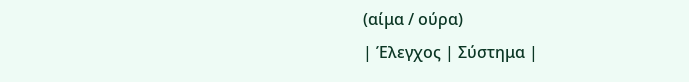(αίμα / ούρα)
| Έλεγχος | Σύστημα |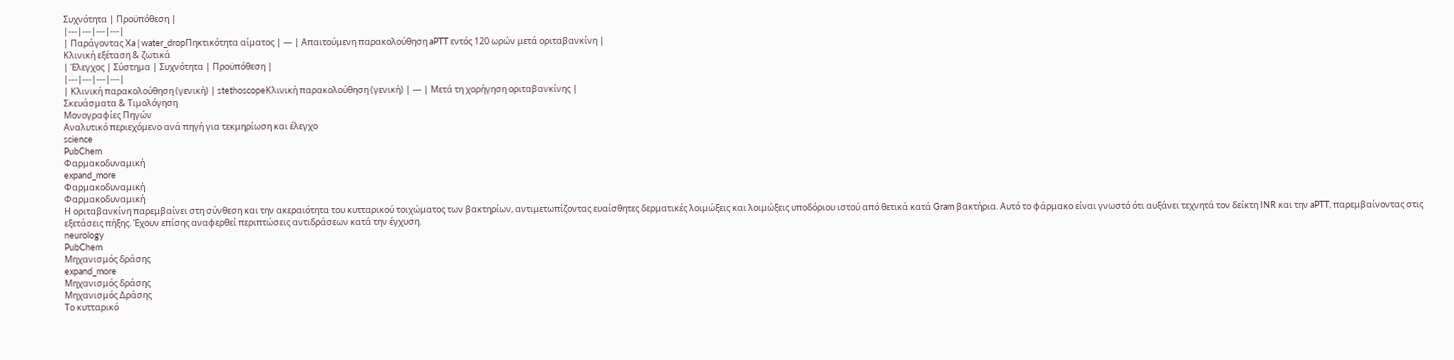Συχνότητα | Προϋπόθεση |
|---|---|---|---|
| Παράγοντας Xa | water_dropΠηκτικότητα αίματος | — | Απαιτούμενη παρακολούθηση aPTT εντός 120 ωρών μετά οριταβανκίνη |
Κλινική εξέταση & ζωτικά
| Έλεγχος | Σύστημα | Συχνότητα | Προϋπόθεση |
|---|---|---|---|
| Κλινική παρακολούθηση (γενική) | stethoscopeΚλινική παρακολούθηση (γενική) | — | Μετά τη χορήγηση οριταβανκίνης |
Σκευάσματα & Τιμολόγηση
Μονογραφίες Πηγών
Αναλυτικό περιεχόμενο ανά πηγή για τεκμηρίωση και έλεγχο
science
PubChem
Φαρμακοδυναμική
expand_more
Φαρμακοδυναμική
Φαρμακοδυναμική
Η οριταβανκίνη παρεμβαίνει στη σύνθεση και την ακεραιότητα του κυτταρικού τοιχώματος των βακτηρίων, αντιμετωπίζοντας ευαίσθητες δερματικές λοιμώξεις και λοιμώξεις υποδόριου ιστού από θετικά κατά Gram βακτήρια. Αυτό το φάρμακο είναι γνωστό ότι αυξάνει τεχνητά τον δείκτη INR και την aPTT, παρεμβαίνοντας στις εξετάσεις πήξης. Έχουν επίσης αναφερθεί περιπτώσεις αντιδράσεων κατά την έγχυση.
neurology
PubChem
Μηχανισμός δράσης
expand_more
Μηχανισμός δράσης
Μηχανισμός Δράσης
Το κυτταρικό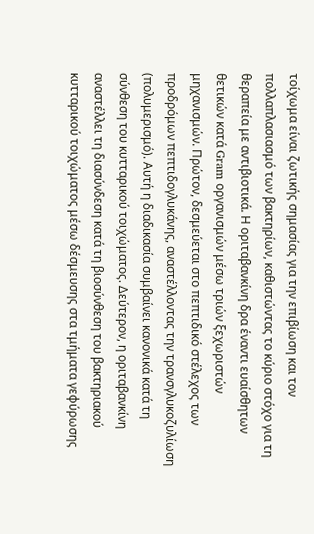τοίχωμα είναι ζωτικής σημασίας για την επιβίωση και τον πολλαπλασιασμό των βακτηρίων, καθιστώντας το κύριο στόχο για τη θεραπεία με αντιβιοτικά. Η οριταβανκίνη δρα έναντι ευαίσθητων θετικών κατά Gram οργανισμών μέσω τριών ξεχωριστών μηχανισμών. Πρώτον, δεσμεύεται στο πεπτιδικό στέλεχος των προδρόμων πεπτιδογλυκάνης, αναστέλλοντας την τρανσγλυκοζυλίωση (πολυμερισμό). Αυτή η διαδικασία συμβαίνει κανονικά κατά τη σύνθεση του κυτταρικού τοιχώματος. Δεύτερον, η οριταβανκίνη αναστέλλει τη διασύνδεση κατά τη βιοσύνθεση του βακτηριακού κυτταρικού τοιχώματος μέσω δέσμευσης στα τμήματα γεφύρωσης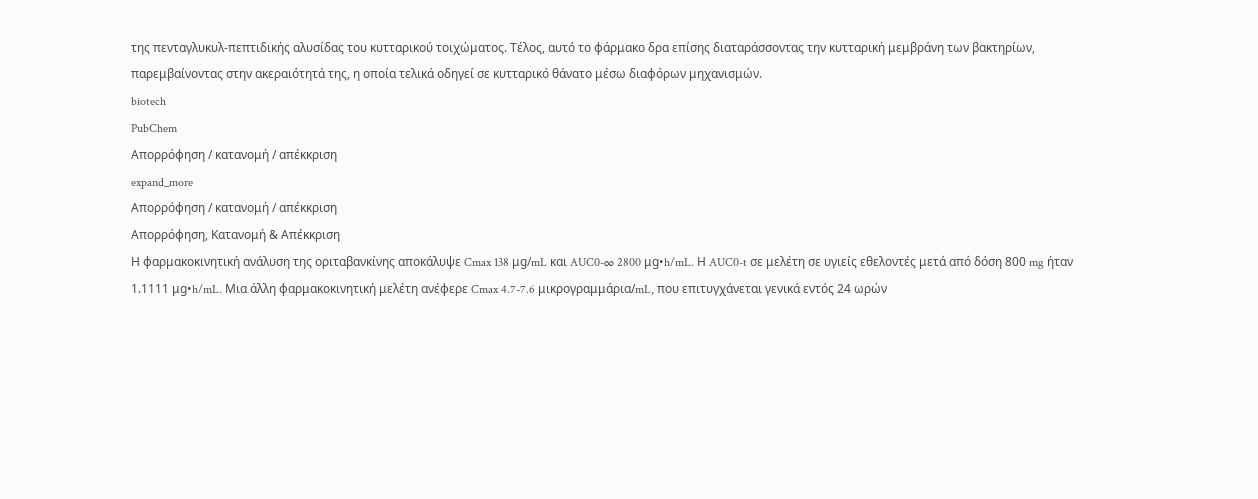της πενταγλυκυλ-πεπτιδικής αλυσίδας του κυτταρικού τοιχώματος. Τέλος, αυτό το φάρμακο δρα επίσης διαταράσσοντας την κυτταρική μεμβράνη των βακτηρίων, παρεμβαίνοντας στην ακεραιότητά της, η οποία τελικά οδηγεί σε κυτταρικό θάνατο μέσω διαφόρων μηχανισμών.
biotech
PubChem
Απορρόφηση / κατανομή / απέκκριση
expand_more
Απορρόφηση / κατανομή / απέκκριση
Απορρόφηση, Κατανομή & Απέκκριση
Η φαρμακοκινητική ανάλυση της οριταβανκίνης αποκάλυψε Cmax 138 μg/mL και AUC0-∞ 2800 μg•h/mL. Η AUC0-t σε μελέτη σε υγιείς εθελοντές μετά από δόση 800 mg ήταν 1.1111 μg•h/mL. Μια άλλη φαρμακοκινητική μελέτη ανέφερε Cmax 4.7-7.6 μικρογραμμάρια/mL, που επιτυγχάνεται γενικά εντός 24 ωρών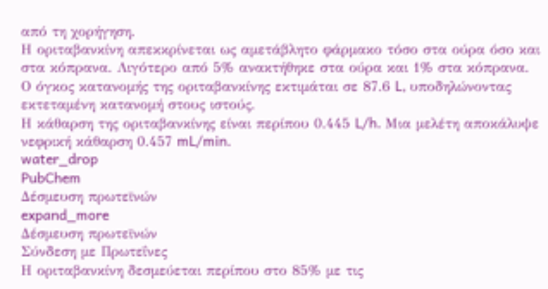από τη χορήγηση.
Η οριταβανκίνη απεκκρίνεται ως αμετάβλητο φάρμακο τόσο στα ούρα όσο και στα κόπρανα. Λιγότερο από 5% ανακτήθηκε στα ούρα και 1% στα κόπρανα.
Ο όγκος κατανομής της οριταβανκίνης εκτιμάται σε 87.6 L, υποδηλώνοντας εκτεταμένη κατανομή στους ιστούς.
Η κάθαρση της οριταβανκίνης είναι περίπου 0.445 L/h. Μια μελέτη αποκάλυψε νεφρική κάθαρση 0.457 mL/min.
water_drop
PubChem
Δέσμευση πρωτεϊνών
expand_more
Δέσμευση πρωτεϊνών
Σύνδεση με Πρωτεΐνες
Η οριταβανκίνη δεσμεύεται περίπου στο 85% με τις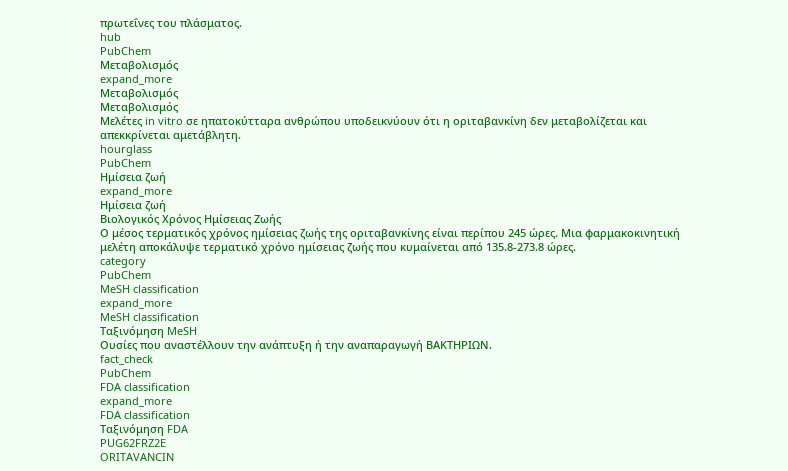πρωτεΐνες του πλάσματος.
hub
PubChem
Μεταβολισμός
expand_more
Μεταβολισμός
Μεταβολισμός
Μελέτες in vitro σε ηπατοκύτταρα ανθρώπου υποδεικνύουν ότι η οριταβανκίνη δεν μεταβολίζεται και απεκκρίνεται αμετάβλητη.
hourglass
PubChem
Ημίσεια ζωή
expand_more
Ημίσεια ζωή
Βιολογικός Χρόνος Ημίσειας Ζωής
Ο μέσος τερματικός χρόνος ημίσειας ζωής της οριταβανκίνης είναι περίπου 245 ώρες. Μια φαρμακοκινητική μελέτη αποκάλυψε τερματικό χρόνο ημίσειας ζωής που κυμαίνεται από 135.8-273.8 ώρες.
category
PubChem
MeSH classification
expand_more
MeSH classification
Ταξινόμηση MeSH
Ουσίες που αναστέλλουν την ανάπτυξη ή την αναπαραγωγή ΒΑΚΤΗΡΙΩΝ.
fact_check
PubChem
FDA classification
expand_more
FDA classification
Ταξινόμηση FDA
PUG62FRZ2E
ORITAVANCIN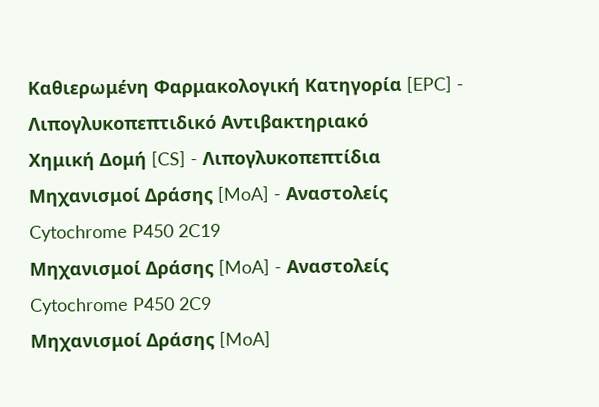Καθιερωμένη Φαρμακολογική Κατηγορία [EPC] - Λιπογλυκοπεπτιδικό Αντιβακτηριακό
Χημική Δομή [CS] - Λιπογλυκοπεπτίδια
Μηχανισμοί Δράσης [MoA] - Αναστολείς Cytochrome P450 2C19
Μηχανισμοί Δράσης [MoA] - Αναστολείς Cytochrome P450 2C9
Μηχανισμοί Δράσης [MoA]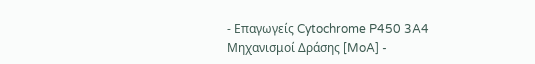- Επαγωγείς Cytochrome P450 3A4
Μηχανισμοί Δράσης [MoA] -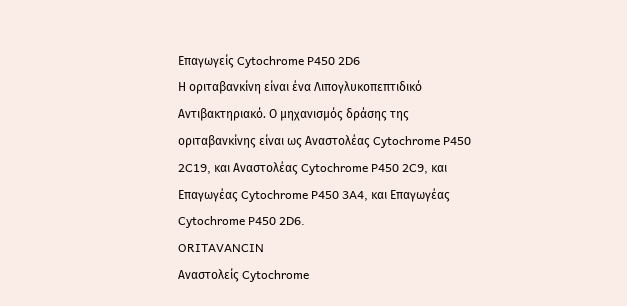Επαγωγείς Cytochrome P450 2D6
Η οριταβανκίνη είναι ένα Λιπογλυκοπεπτιδικό Αντιβακτηριακό. Ο μηχανισμός δράσης της οριταβανκίνης είναι ως Αναστολέας Cytochrome P450 2C19, και Αναστολέας Cytochrome P450 2C9, και Επαγωγέας Cytochrome P450 3A4, και Επαγωγέας Cytochrome P450 2D6.
ORITAVANCIN
Αναστολείς Cytochrome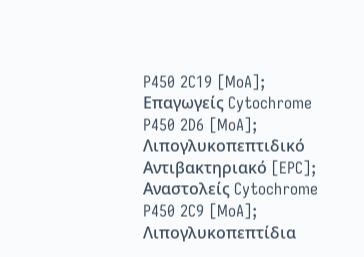P450 2C19 [MoA]; Επαγωγείς Cytochrome P450 2D6 [MoA]; Λιπογλυκοπεπτιδικό Αντιβακτηριακό [EPC]; Αναστολείς Cytochrome P450 2C9 [MoA]; Λιπογλυκοπεπτίδια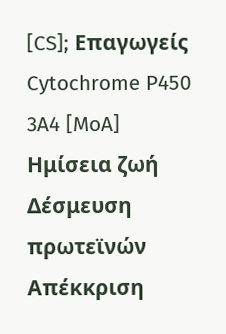[CS]; Επαγωγείς Cytochrome P450 3A4 [MoA]
Ημίσεια ζωή
Δέσμευση πρωτεϊνών
Απέκκριση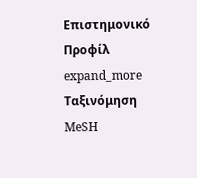Επιστημονικό Προφίλ
expand_more
Ταξινόμηση MeSH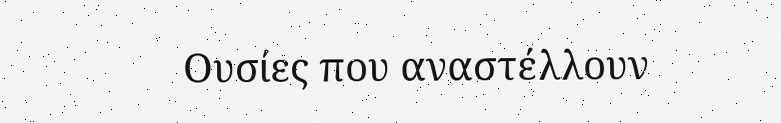Ουσίες που αναστέλλουν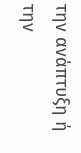την ανάπτυξη ή την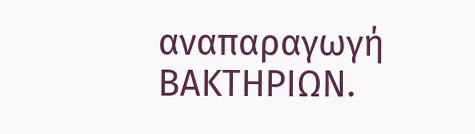αναπαραγωγή ΒΑΚΤΗΡΙΩΝ.